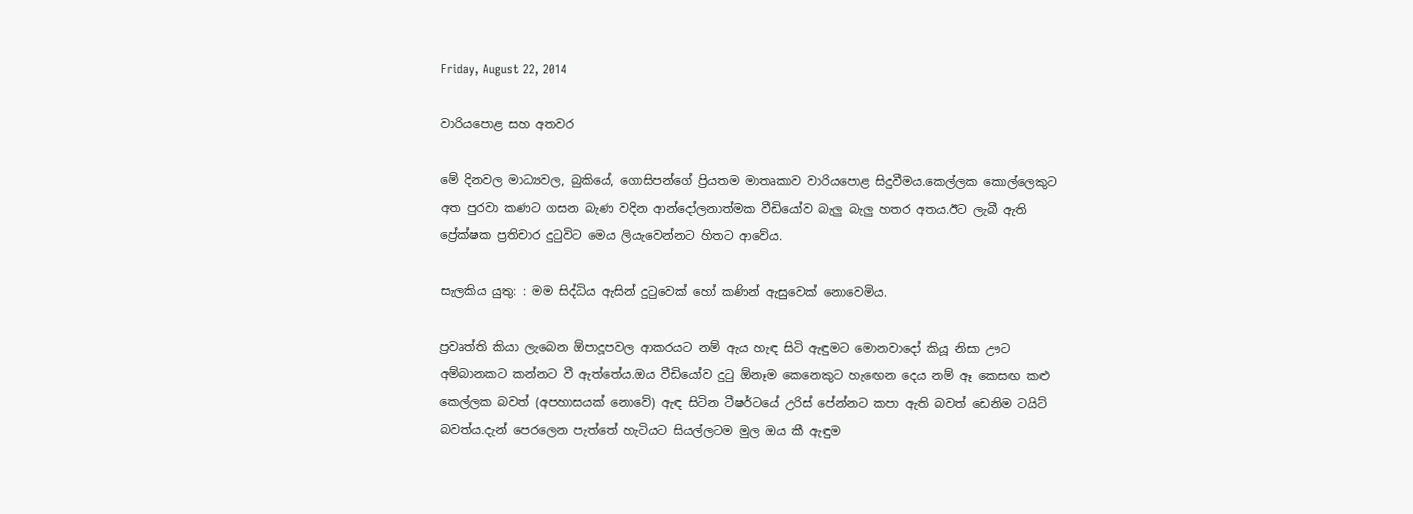Friday, August 22, 2014

වාරියපොළ සහ අතවර

මේ දිනවල මාධ්‍යවල, බුකියේ, ගොසිපන්ගේ ප්‍රියතම මාතෘකාව වාරියපොළ සිදුවීමය.කෙල්ලක කොල්ලෙකුට අත පුරවා කණට ගසන බැණ වදින ආන්දෝලනාත්මක වීඩියෝව බැලු බැලු හතර අතය.ඊට ලැබී ඇති ප්‍රේක්ෂක ප්‍රතිචාර දුටුවිට මෙය ලියැවෙන්නට හිතට ආවේය.

සැලකිය යුතු: : මම සිද්ධිය ඇසින් දුටුවෙක් හෝ කණින් ඇසුවෙක් නොවෙමිය.

ප්‍රවෘත්ති කියා ලැබෙන ඕපාදූපවල ආකරයට නම් ඇය හැඳ සිටි ඇඳුමට මොනවාදෝ කියූ නිසා ඌට අම්බානකට කන්නට වී ඇත්තේය.ඔය වීඩියෝව දුටු ඕනෑම කෙනෙකුට හැඟෙන දෙය නම් ඈ කෙසඟ කළු කෙල්ලක බවත් (අපහාසයක් නොවේ) ඇඳ සිටින ටීෂර්ටයේ උරිස් පේන්නට කපා ඇති බවත් ඩෙනිම ටයිට් බවත්ය.දැන් පෙරලෙන පැත්තේ හැටියට සියල්ලටම මුල ඔය කී ඇඳුම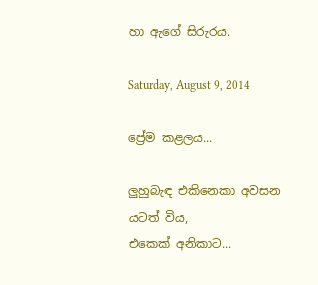හා ඇගේ සිරුරය.

Saturday, August 9, 2014

ප්‍රේම කළලය...

ලුහුබැඳ එකිනෙකා අවසන
යටත් විය,
එකෙක් අනිකාට...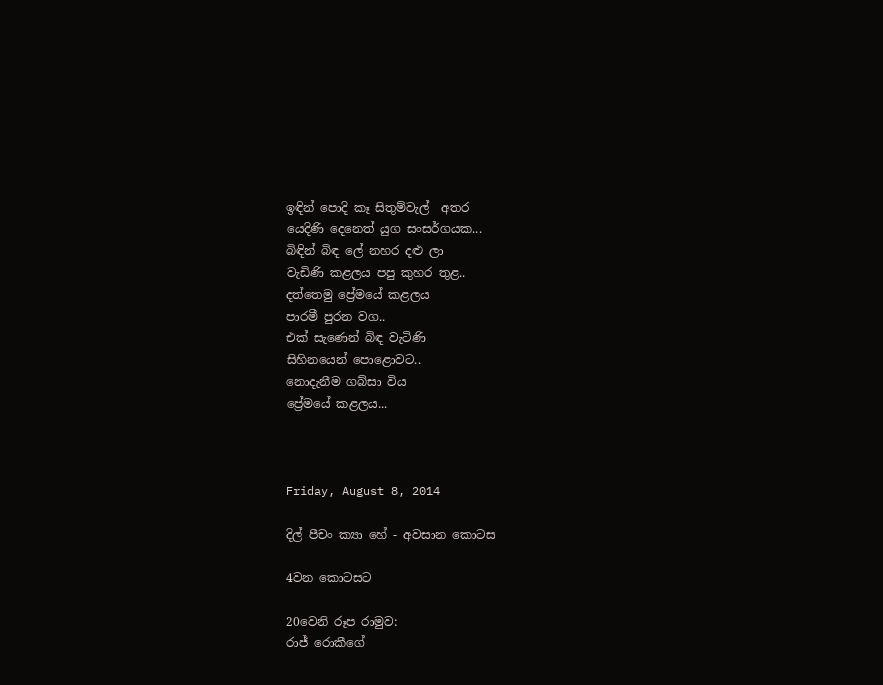ඉඳින් පොදි කෑ සිතුම්වැල්  අතර
යෙදිණි දෙනෙත් යුග සංසර්ගයක...
බිඳින් බිඳ ලේ නහර දළු ලා
වැඩිණි කළලය පපු කුහර තුළ..
දත්තෙමු ප්‍රේමයේ කළලය
පාරමී පුරන වග..
එක් සැණෙන් බිඳ වැටිණි
සිහිනයෙන් පොළොවට..
නොදැනීම ගබ්සා විය
ප්‍රේමයේ කළලය...



Friday, August 8, 2014

දිල් පීචං ක්‍යා හේ - අවසාන කොටස

4වන කොටසට

20වෙනි රූප රාමුව:
රාජ් රොකීගේ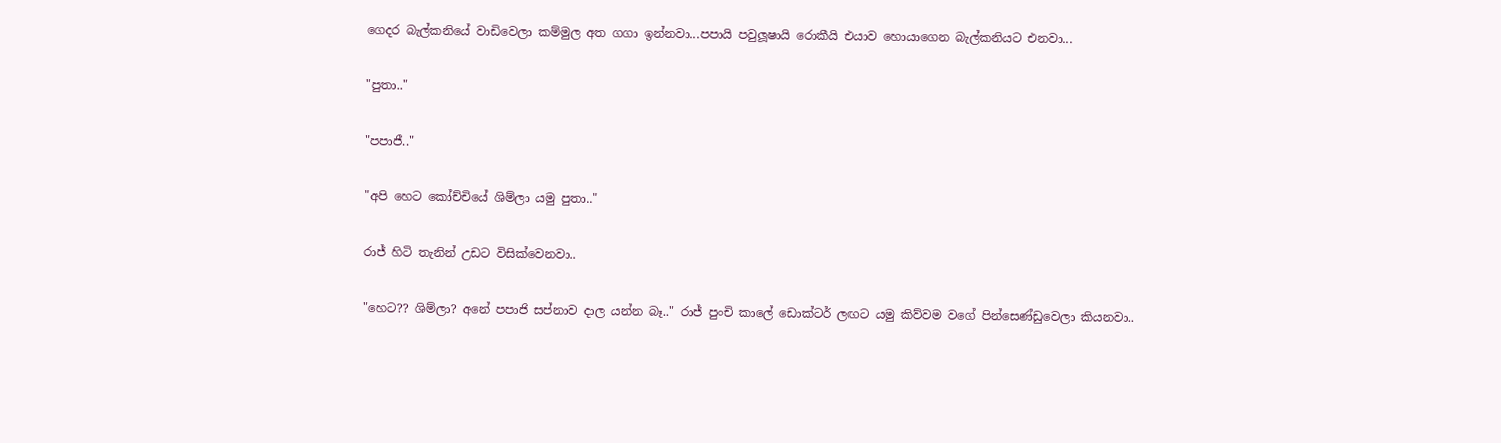ගෙදර බැල්කනියේ වාඩිවෙලා කම්මුල අත ගගා ඉන්නවා...පපායි පවුලූෂායි රොකීයි එයාව හොයාගෙන බැල්කනියට එනවා...

"පුතා.."

"පපාජී.."

"අපි හෙට කෝච්චියේ ශිම්ලා යමු පුතා.."

රාජ් හිටි තැනින් උඩට විසික්වෙනවා..

"හෙට?? ශිම්ලා? අනේ පපාජි සප්නාව දාල යන්න බෑ.." රාජ් පුංචි කාලේ ඩොක්ටර් ලඟට යමු කිව්වම වගේ පින්සෙණ්ඩුවෙලා කියනවා..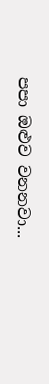පපා ඔළුව වනනවා...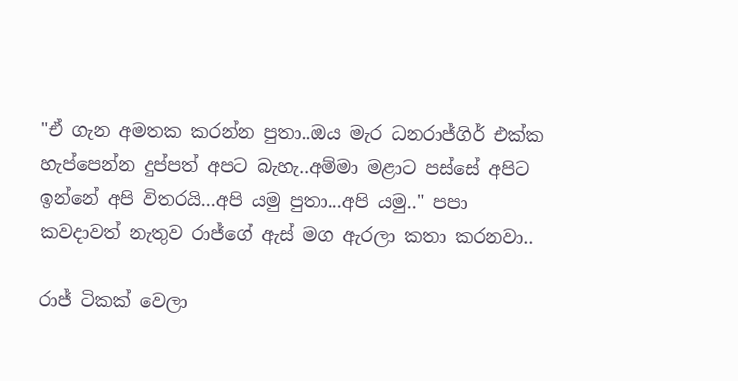"ඒ ගැන අමතක කරන්න පුතා..ඔය මැර ධනරාජ්ගිර් එක්ක හැප්පෙන්න දුප්පත් අපට බැහැ..අම්මා මළාට පස්සේ අපිට ඉන්නේ අපි විතරයි...අපි යමු පුතා...අපි යමු.." පපා කවදාවත් නැතුව රාජ්ගේ ඇස් මග ඇරලා කතා කරනවා..

රාජ් ටිකක් වෙලා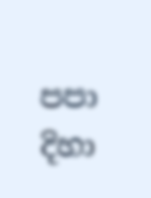පපා දිහා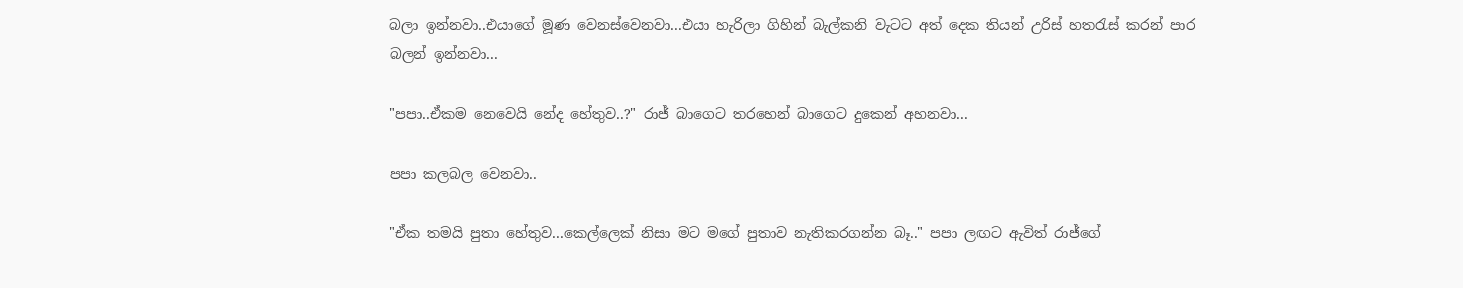බලා ඉන්නවා..එයාගේ මූණ වෙනස්වෙනවා...එයා හැරිලා ගිහින් බැල්කනි වැටට අත් දෙක තියන් උරිස් හතරැස් කරන් පාර බලන් ඉන්නවා...

"පපා..ඒකම නෙවෙයි නේද හේතුව..?" රාජ් බාගෙට තරහෙන් බාගෙට දුකෙන් අහනවා...

පපා කලබල වෙනවා..

"ඒක තමයි පුතා හේතුව...කෙල්ලෙක් නිසා මට මගේ පුතාව නැතිකරගන්න බෑ.." පපා ලඟට ඇවිත් රාජ්ගේ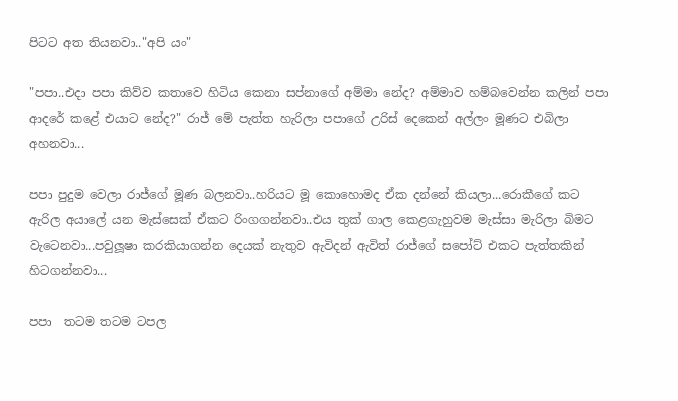පිටට අත තියනවා.."අපි යං"

"පපා..එදා පපා කිව්ව කතාවෙ හිටිය කෙනා සප්නාගේ අම්මා නේද? අම්මාව හම්බවෙන්න කලින් පපා ආදරේ කළේ එයාට නේද?" රාජ් මේ පැත්ත හැරිලා පපාගේ උරිස් දෙකෙන් අල්ලං මූණට එබිලා අහනවා...

පපා පුදුම වෙලා රාජ්ගේ මූණ බලනවා..හරියට මූ කොහොමද ඒක දන්නේ කියලා...රොකීගේ කට ඇරිල අයාලේ යන මැස්සෙක් ඒකට රිංගගන්නවා..එය තුක් ගාල කෙළගැහුවම මැස්සා මැරිලා බිමට වැටෙනවා...පවුලූෂා කරකියාගන්න දෙයක් නැතුව ඇවිදන් ඇවිත් රාජ්ගේ සපෝට් එකට පැත්තකින් හිටගන්නවා...

පපා  තටම තටම ටපල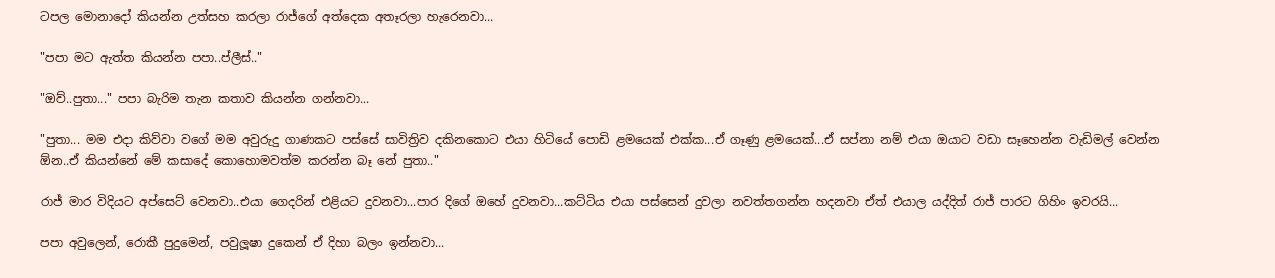ටපල මොනාදෝ කියන්න උත්සහ කරලා රාජ්ගේ අත්දෙක අතෑරලා හැරෙනවා...

"පපා මට ඇත්ත කියන්න පපා..ප්ලීස්.."

"ඔව්..පුතා..." පපා බැරිම තැන කතාව කියන්න ගන්නවා...

"පුතා... මම එදා කිව්වා වගේ මම අවුරුදු ගාණකට පස්සේ සාවිත්‍රිව දකිනකොට එයා හිටියේ පොඩි ළමයෙක් එක්ක...ඒ ගෑණු ළමයෙක්...ඒ සප්නා නම් එයා ඔයාට වඩා සෑහෙන්න වැඩිමල් වෙන්න ඕන..ඒ කියන්නේ මේ කසාදේ කොහොමවත්ම කරන්න බෑ නේ පුතා.."

රාජ් මාර විදියට අප්සෙට් වෙනවා..එයා ගෙදරින් එළියට දුවනවා...පාර දිගේ ඔහේ දුවනවා...කට්ටිය එයා පස්සෙන් දුවලා නවත්තගන්න හදනවා ඒත් එයාල යද්දිත් රාජ් පාරට ගිහිං ඉවරයි...

පපා අවුලෙන්, රොකී පුදුමෙන්, පවුලූෂා දුකෙන් ඒ දිහා බලං ඉන්නවා...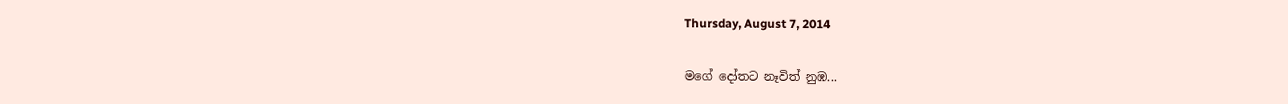Thursday, August 7, 2014

මගේ දෝතට නෑවිත් නුඹ...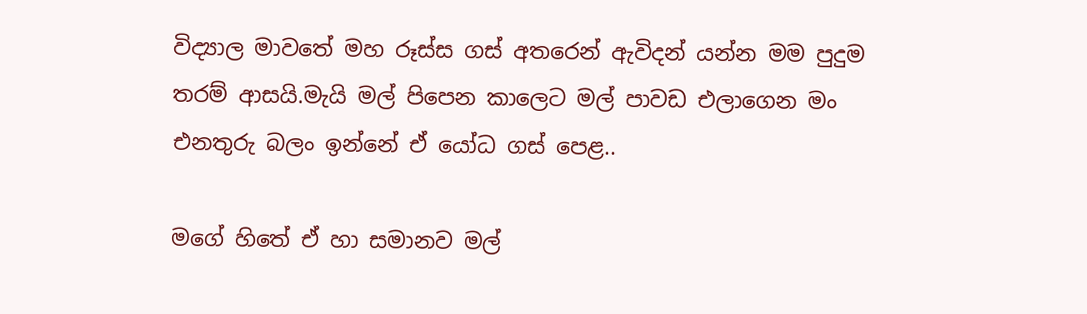විද්‍යාල මාවතේ මහ රූස්ස ගස් අතරෙන් ඇවිදන් යන්න මම පුදුම තරම් ආසයි.මැයි මල් පිපෙන කාලෙට මල් පාවඩ එලාගෙන මං එනතුරු බලං ඉන්නේ ඒ යෝධ ගස් පෙළ..

මගේ හිතේ ඒ හා සමානව මල්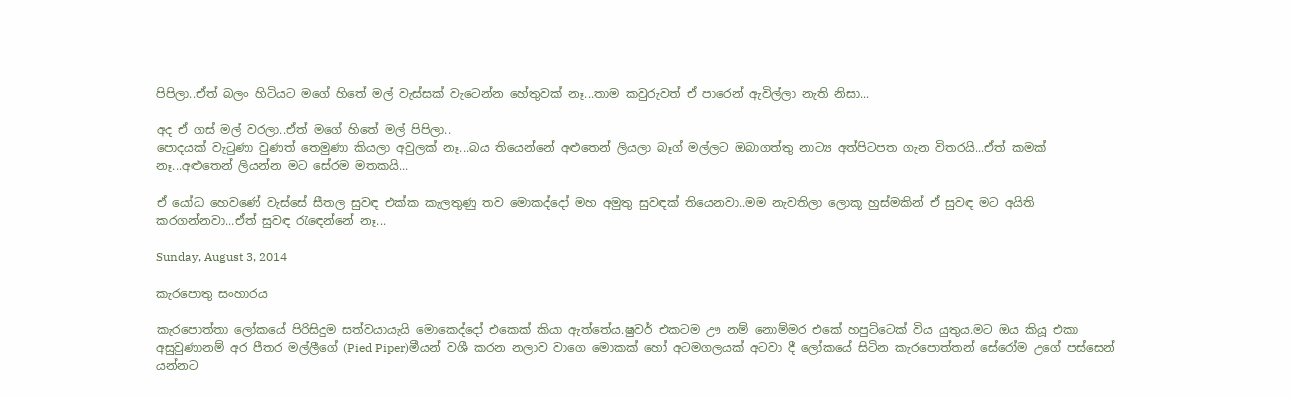පිපිලා..ඒත් බලං හිටියට මගේ හිතේ මල් වැස්සක් වැටෙන්න හේතුවක් නෑ...තාම කවුරුවත් ඒ පාරෙන් ඇවිල්ලා නැති නිසා...

අද ඒ ගස් මල් වරලා..ඒත් මගේ හිතේ මල් පිපිලා..
පොදයක් වැටුණා වුණත් තෙමුණා කියලා අවුලක් නෑ...බය තියෙන්නේ අළුතෙන් ලියලා බෑග් මල්ලට ඔබාගත්තු නාට්‍ය අත්පිටපත ගැන විතරයි...ඒත් කමක් නෑ...අළුතෙන් ලියන්න මට සේරම මතකයි...

ඒ යෝධ හෙවණේ වැස්සේ සීතල සුවඳ එක්ක කැලතුණු තව මොකද්දෝ මහ අමුතු සුවඳක් තියෙනවා..මම නැවතිලා ලොකූ හුස්මකින් ඒ සුවඳ මට අයිති කරගන්නවා...ඒත් සුවඳ රැඳෙන්නේ නෑ...

Sunday, August 3, 2014

කැරපොතු සංහාරය

කැරපොත්තා ලෝකයේ පිරිසිදුම සත්වයායැයි මොකෙද්දෝ එකෙක් කියා ඇත්තේය.ෂුවර් එකටම ඌ නම් නොම්මර එකේ හපුට්ටෙක් විය යුතුය.මට ඔය කියූ එකා අසුවුණානම් අර පීතර මල්ලීගේ (Pied Piper)මීයන් වශී කරන නලාව වාගෙ මොකක් හෝ අටමගලයක් අටවා දී ලෝකයේ සිටින කැරපොත්තන් සේරෝම උගේ පස්සෙන් යන්නට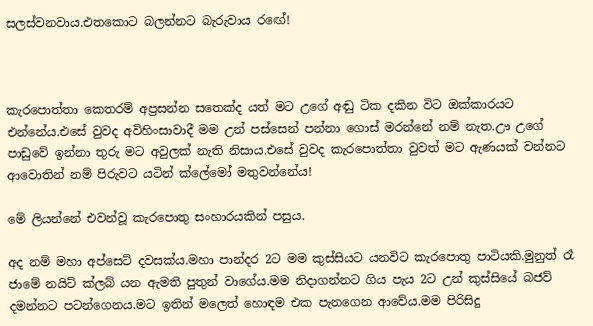සලස්වනවාය.එතකොට බලන්නට බැරුවාය රඟේ!



කැරපොත්තා කෙතරම් අප්‍රසන්න සතෙක්ද යත් මට උගේ අඬු ටික දකින විට ඔක්කාරයට එන්නේය.එසේ වුවද අවිහිංසාවාදී මම උන් පස්සෙන් පන්නා ගොස් මරන්නේ නම් නැත.ඌ උගේ පාඩුවේ ඉන්නා තුරු මට අවුලක් නැති නිසාය.එසේ වුවද කැරපොත්තා වුවත් මට ඇණයක් වන්නට ආවොතින් නම් පිරුවට යටින් ක්ලේමෝ මතුවන්නේය!

මේ ලියන්නේ එවන්වූ කැරපොතු සංහාරයකින් පසුය.

අද නම් මහා අප්සෙට් දවසක්ය.මහා පාන්දර 2ට මම කුස්සියට යනවිට කැරපොතු පාටියකි.මුනුත් රෑ ජාමේ නයිට් ක්ලබ් යන ඇමති පුතුන් වාගේය.මම නිදාගන්නට ගිය පැය 2ට උන් කුස්සියේ බජව් දමන්නට පටන්ගෙනය.මට ඉතින් මලෙත් හොඳම එක පැනගෙන ආවේය.මම පිරිසිදු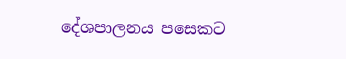දේශපාලනය පසෙකට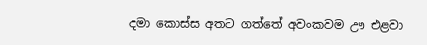දමා කොස්ස අතට ගත්තේ අවංකවම ඌ එළවා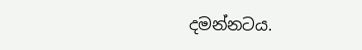දමන්නටය.